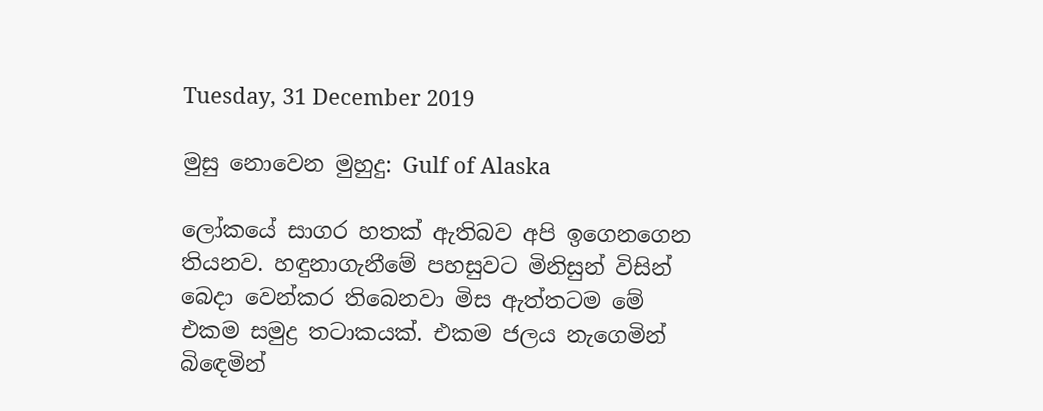Tuesday, 31 December 2019

මුසු නොවෙන මුහුදු: Gulf of Alaska

ලෝකයේ සාගර හතක් ඇතිබව අපි ඉගෙනගෙන තියනව. හඳුනාගැනීමේ පහසුවට මිනිසුන් විසින් බෙදා වෙන්කර තිබෙනවා මිස ඇත්තටම මේ එකම සමුද්‍ර තටාකයක්. එකම ජලය නැගෙමින් බිඳෙමින්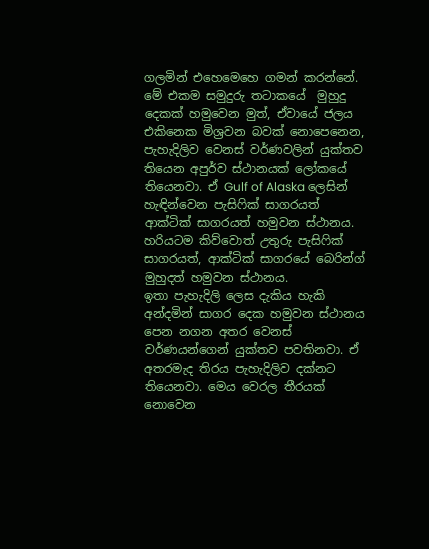ගලමින් එහෙමෙහෙ ගමන් කරන්නේ.  මේ එකම සමුදුරු තටාකයේ  මුහුදු දෙකක් හමුවෙන මුත්, ඒවායේ ජලය එකිනෙක මිශ්‍රවන බවක් නොපෙනෙන, පැහැදිලිව වෙනස් වර්ණවලින් යුක්තව තියෙන අපුර්ව ස්ථානයක් ලෝකයේ තියෙනවා. ඒ Gulf of Alaska ලෙසින් හැඳින්වෙන පැසිෆික් සාගරයත් ආක්ටික් සාගරයත් හමුවන ස්ථානය. හරියටම කිව්වොත් උතුරු පැසිෆික් සාගරයත්, ආක්ටික් සාගරයේ බෙරින්ග් මුහුදත් හමුවන ස්ථානය.
ඉතා පැහැදිලි ලෙස දැකිය හැකි අන්දමින් සාගර දෙක හමුවන ස්ථානය පෙන නගන අතර වෙනස් වර්ණයන්ගෙන් යුක්තව පවතිනවා. ඒ අතරමැද තිරය පැහැදිලිව දක්නට තියෙනවා. මෙය වෙරල තීරයක් නොවෙන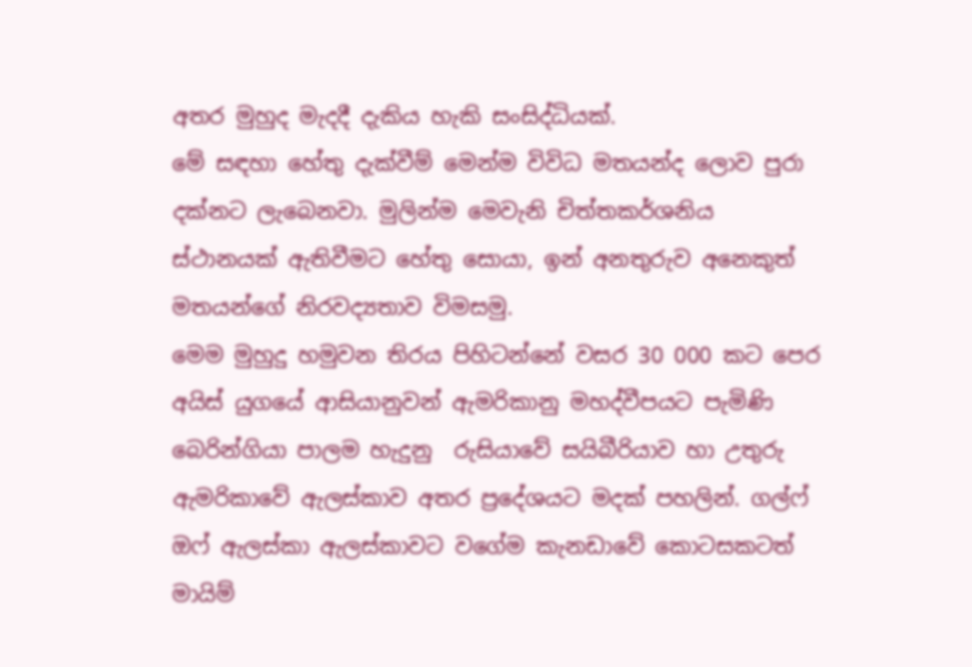අතර මුහුද මැදදී දැකිය හැකි සංසිද්ධියක්.
මේ සඳහා හේතු දැක්වීම් මෙන්ම විවිධ මතයන්ද ලොව පුරා දක්නට ලැබෙනවා. මුලින්ම මෙවැනි චිත්තකර්ශනිය ස්ථානයක් ඇතිවීමට හේතු සොයා, ඉන් අනතුරුව අනෙකුත් මතයන්ගේ නිරවද්‍යතාව විමසමු.
මෙම මුහුදු හමුවන තිරය පිහිටන්නේ වසර 30 000 කට පෙර අයිස් යුගයේ ආසියානුවන් ඇමරිකානු මහද්වීපයට පැමිණි බෙරින්ගියා පාලම හැදුනු  රුසියාවේ සයිබීරියාව හා උතුරු ඇමරිකාවේ ඇලස්කාව අතර ප්‍රදේශයට මදක් පහලින්. ගල්ෆ් ඔෆ් ඇලස්කා ඇලස්කාවට වගේම කැනඩාවේ කොටසකටත් මායිම්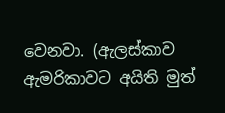වෙනවා. (ඇලස්කාව ඇමරිකාවට අයිති මුත්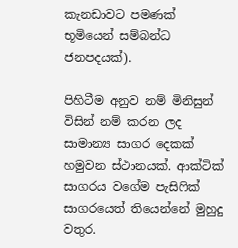කැනඩාවට පමණක් භූමියෙන් සම්බන්ධ ජනපදයක්).

පිහිටීම අනුව නම් මිනිසුන් විසින් නම් කරන ලද සාමාන්‍ය සාගර දෙකක් හමුවන ස්ථානයක්. ආක්ටික් සාගරය වගේම පැසිෆික් සාගරයෙත් තියෙන්නේ මුහුදු වතුර.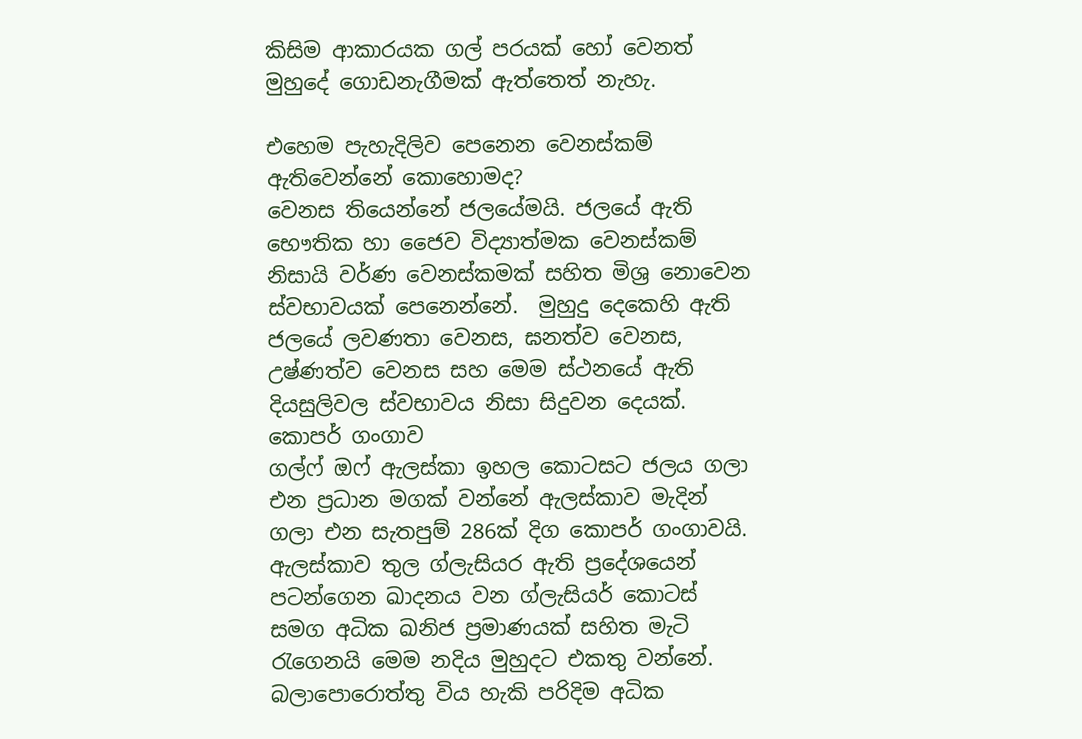කිසිම ආකාරයක ගල් පරයක් හෝ වෙනත් මුහුදේ ගොඩනැගීමක් ඇත්තෙත් නැහැ.

එහෙම පැහැදිලිව පෙනෙන වෙනස්කම් ඇතිවෙන්නේ කොහොමද?
වෙනස තියෙන්නේ ජලයේමයි. ජලයේ ඇති භෞතික හා ජෛව විද්‍යාත්මක වෙනස්කම් නිසායි වර්ණ වෙනස්කමක් සහිත මිශ්‍ර නොවෙන ස්වභාවයක් පෙනෙන්නේ.  මුහුදු දෙකෙහි ඇති ජලයේ ලවණතා වෙනස, ඝනත්ව වෙනස, උෂ්ණත්ව වෙනස සහ මෙම ස්ථනයේ ඇති දියසුලිවල ස්වභාවය නිසා සිදුවන දෙයක්.
කොපර් ගංගාව
ගල්ෆ් ඔෆ් ඇලස්කා ඉහල කොටසට ජලය ගලා එන ප්‍රධාන මගක් වන්නේ ඇලස්කාව මැදින් ගලා එන සැතපුම් 286ක් දිග කොපර් ගංගාවයි. ඇලස්කාව තුල ග්ලැසියර ඇති ප්‍රදේශයෙන් පටන්ගෙන ඛාදනය වන ග්ලැසියර් කොටස් සමග අධික ඛනිජ ප්‍රමාණයක් සහිත මැටි රැගෙනයි මෙම නදිය මුහුදට එකතු වන්නේ. බලාපොරොත්තු විය හැකි පරිදිම අධික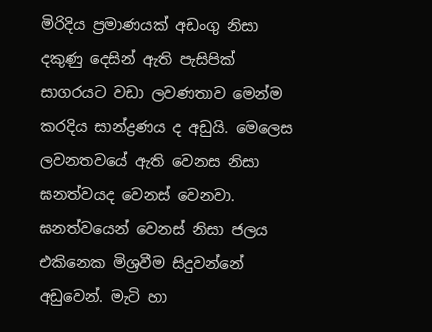මිරිදිය ප්‍රමාණයක් අඩංගු නිසා දකුණු දෙසින් ඇති පැසිපික් සාගරයට වඩා ලවණතාව මෙන්ම කරදිය සාන්ද්‍රණය ද අඩුයි. මෙලෙස ලවනතවයේ ඇති වෙනස නිසා ඝනත්වයද වෙනස් වෙනවා. ඝනත්වයෙන් වෙනස් නිසා ජලය එකිනෙක මිශ්‍රවීම සිදුවන්නේ අඩුවෙන්. මැටි හා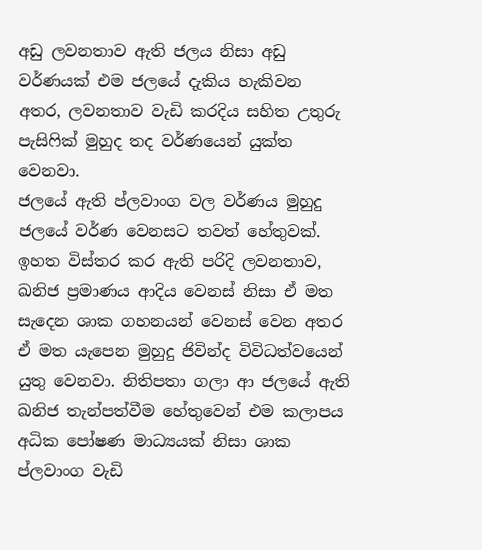අඩු ලවනතාව ඇති ජලය නිසා අඩු වර්ණයක් එම ජලයේ දැකිය හැකිවන අතර, ලවනතාව වැඩි කරදිය සහිත උතුරු පැසිෆික් මුහුද තද වර්ණයෙන් යුක්ත වෙනවා.
ජලයේ ඇති ප්ලවාංග වල වර්ණය මුහුදු ජලයේ වර්ණ වෙනසට තවත් හේතුවක්. ඉහත විස්තර කර ඇති පරිදි ලවනතාව, ඛනිජ ප්‍රමාණය ආදිය වෙනස් නිසා ඒ මත සැදෙන ශාක ගහනයන් වෙනස් වෙන අතර ඒ මත යැපෙන මුහුදු ජිවින්ද විවිධත්වයෙන් යුතු වෙනවා. නිතිපතා ගලා ආ ජලයේ ඇති ඛනිජ තැන්පත්වීම හේතුවෙන් එම කලාපය අධික පෝෂණ මාධ්‍යයක් නිසා ශාක ප්ලවාංග වැඩි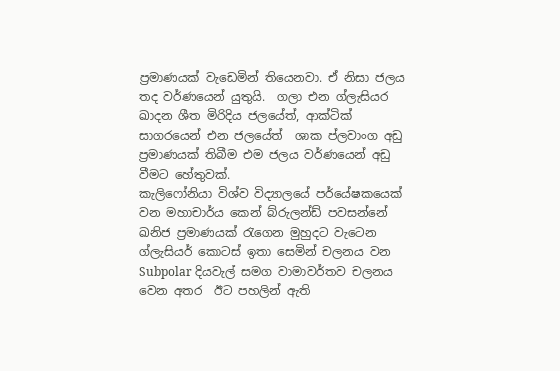ප්‍රමාණයක් වැඩෙමින් තියෙනවා. ඒ නිසා ජලය තද වර්ණයෙන් යුතුයි.  ගලා එන ග්ලැසියර ඛාදන ශීත මිරිදිය ජලයේත්, ආක්ටික් සාගරයෙන් එන ජලයේත්  ශාක ප්ලවාංග අඩු ප්‍රමාණයක් තිබීම එම ජලය වර්ණයෙන් අඩු වීමට හේතුවක්.
කැලිෆෝනියා විශ්ව විද්‍යාලයේ පර්යේෂකයෙක් වන මහාචාර්ය කෙන් බ්රුලන්ඩ් පවසන්නේ  ඛනිජ ප්‍රමාණයක් රැගෙන මුහුදට වැටෙන ග්ලැසියර් කොටස් ඉතා සෙමින් චලනය වන Subpolar දියවැල් සමග වාමාවර්තව චලනය වෙන අතර  ඊට පහලින් ඇති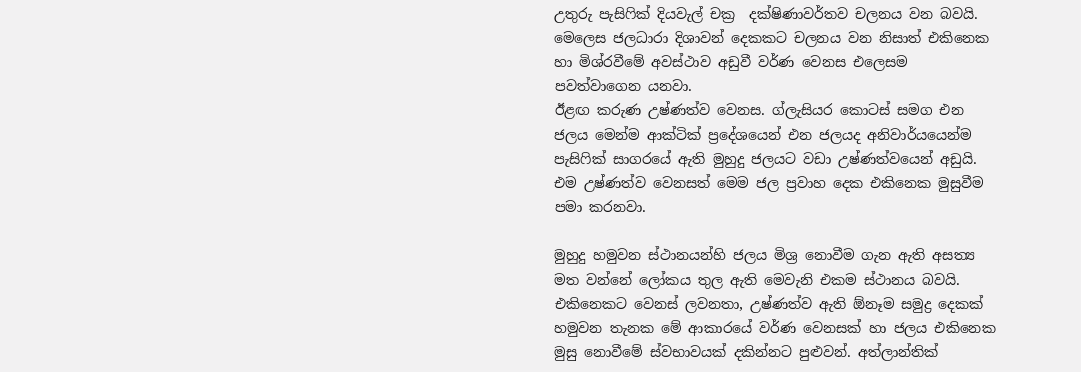උතුරු පැසිෆික් දියවැල් චක්‍ර  දක්ෂිණාවර්තව චලනය වන බවයි. මෙලෙස ජලධාරා දිශාවන් දෙකකට චලනය වන නිසාත් එකිනෙක හා මිශ්රවීමේ අවස්ථාව අඩුවී වර්ණ වෙනස එලෙසම පවත්වාගෙන යනවා.
ඊළඟ කරුණ උෂ්ණත්ව වෙනස. ග්ලැසියර කොටස් සමග එන ජලය මෙන්ම ආක්ටික් ප්‍රදේශයෙන් එන ජලයද අනිවාර්යයෙන්ම පැසිෆික් සාගරයේ ඇති මුහුදු ජලයට වඩා උෂ්ණත්වයෙන් අඩුයි. එම උෂ්ණත්ව වෙනසත් මෙම ජල ප්‍රවාහ දෙක එකිනෙක මුසුවීම පමා කරනවා.

මුහුදු හමුවන ස්ථානයන්හි ජලය මිශ්‍ර නොවීම ගැන ඇති අසත්‍ය මත වන්නේ ලෝකය තුල ඇති මෙවැනි එකම ස්ථානය බවයි. එකිනෙකට වෙනස් ලවනතා, උෂ්ණත්ව ඇති ඕනෑම සමුද්‍ර දෙකක් හමුවන තැනක මේ ආකාරයේ වර්ණ වෙනසක් හා ජලය එකිනෙක මුසු නොවීමේ ස්වභාවයක් දකින්නට පුළුවන්. අත්ලාන්තික්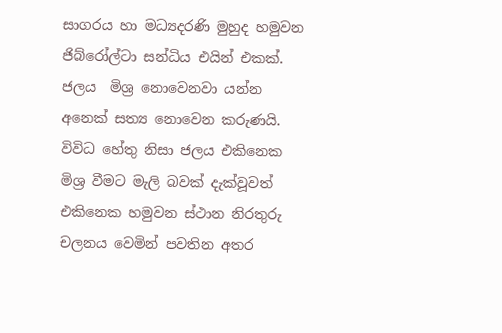සාගරය හා මධ්‍යදරණි මුහුද හමුවන ජිබ්රෝල්ටා සන්ධිය එයින් එකක්.
ජලය  මිශ්‍ර නොවෙනවා යන්න අනෙක් සත්‍ය නොවෙන කරුණයි. විවිධ හේතු නිසා ජලය එකිනෙක මිශ්‍ර වීමට මැලි බවක් දැක්වූවත් එකිනෙක හමුවන ස්ථාන නිරතුරු චලනය වෙමින් පවතින අතර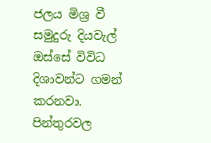ජලය මිශ්‍ර වී සමුදුරු දියවැල් ඔස්සේ විවිධ දිශාවන්ට ගමන් කරනවා.
පින්තුරවල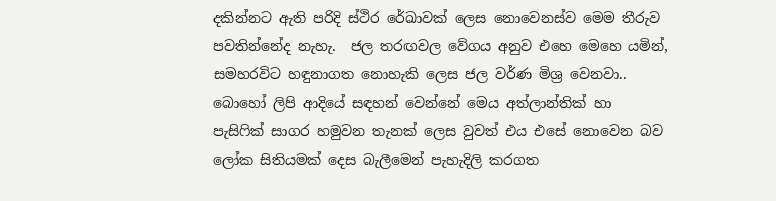දකින්නට ඇති පරිදි ස්ථිර රේඛාවක් ලෙස නොවෙනස්ව මෙම තීරුව පවතින්නේද නැහැ.  ජල තරඟවල වේගය අනුව එහෙ මෙහෙ යමින්, සමහරවිට හඳුනාගත නොහැකි ලෙස ජල වර්ණ මිශ්‍ර වෙනවා..
බොහෝ ලිපි ආදියේ සඳහන් වෙන්නේ මෙය අත්ලාන්තික් හා පැසිෆික් සාගර හමුවන තැනක් ලෙස වුවත් එය එසේ නොවෙන බව ලෝක සිතියමක් දෙස බැලීමෙන් පැහැදිලි කරගත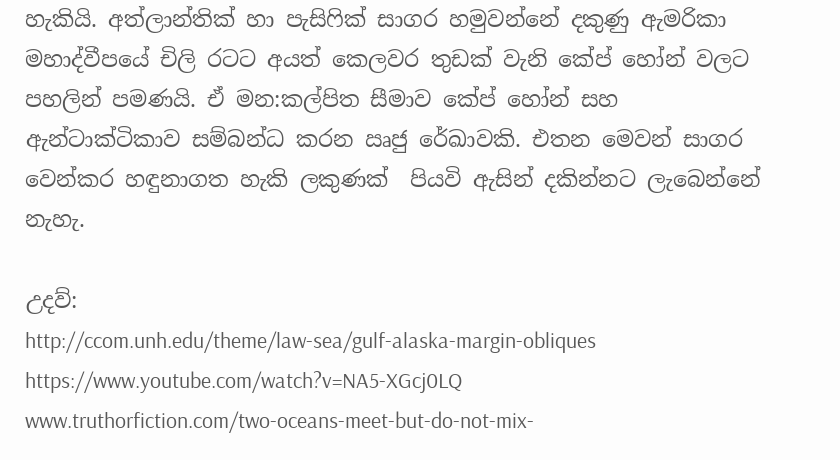හැකියි. අත්ලාන්තික් හා පැසිෆික් සාගර හමුවන්නේ දකුණු ඇමරිකා මහාද්වීපයේ චිලි රටට අයත් කෙලවර තුඩක් වැනි කේප් හෝන් වලට පහලින් පමණයි. ඒ මන:කල්පිත සීමාව කේප් හෝන් සහ ඇන්ටාක්ටිකාව සම්බන්ධ කරන ඍජු රේඛාවකි. එතන මෙවන් සාගර වෙන්කර හඳුනාගත හැකි ලකුණක්  පියවි ඇසින් දකින්නට ලැබෙන්නේ නැහැ.

උදව්:
http://ccom.unh.edu/theme/law-sea/gulf-alaska-margin-obliques
https://www.youtube.com/watch?v=NA5-XGcj0LQ
www.truthorfiction.com/two-oceans-meet-but-do-not-mix-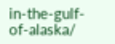in-the-gulf-of-alaska/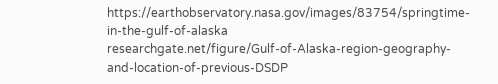https://earthobservatory.nasa.gov/images/83754/springtime-in-the-gulf-of-alaska
researchgate.net/figure/Gulf-of-Alaska-region-geography-and-location-of-previous-DSDP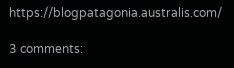https://blogpatagonia.australis.com/

3 comments: